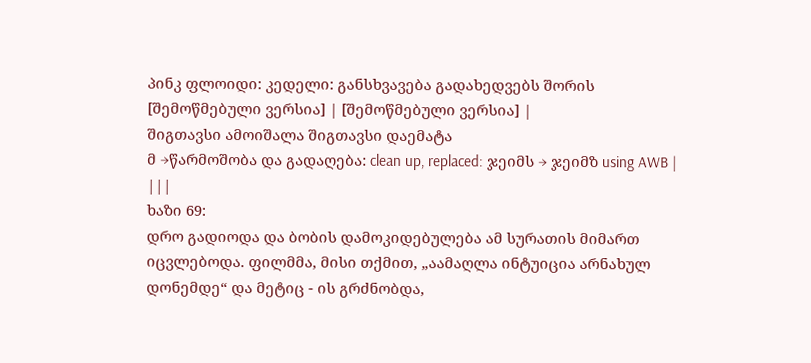პინკ ფლოიდი: კედელი: განსხვავება გადახედვებს შორის
[შემოწმებული ვერსია] | [შემოწმებული ვერსია] |
შიგთავსი ამოიშალა შიგთავსი დაემატა
მ →წარმოშობა და გადაღება: clean up, replaced: ჯეიმს → ჯეიმზ using AWB |
|||
ხაზი 69:
დრო გადიოდა და ბობის დამოკიდებულება ამ სურათის მიმართ იცვლებოდა. ფილმმა, მისი თქმით, „აამაღლა ინტუიცია არნახულ დონემდე“ და მეტიც - ის გრძნობდა,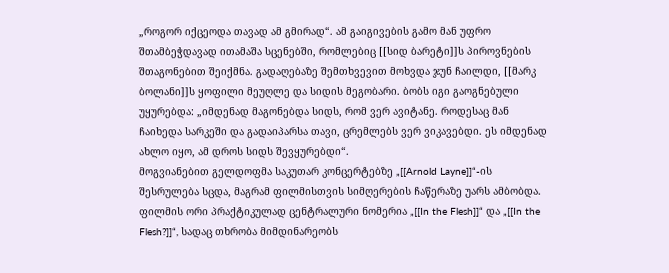„როგორ იქცეოდა თავად ამ გმირად“. ამ გაიგივების გამო მან უფრო შთამბეჭდავად ითამაშა სცენებში, რომლებიც [[სიდ ბარეტი]]ს პიროვნების შთაგონებით შეიქმნა. გადაღებაზე შემთხვევით მოხვდა ჯუნ ჩაილდი, [[მარკ ბოლანი]]ს ყოფილი მეუღლე და სიდის მეგობარი. ბობს იგი გაოგნებული უყურებდა: „იმდენად მაგონებდა სიდს, რომ ვერ ავიტანე. როდესაც მან ჩაიხედა სარკეში და გადაიპარსა თავი, ცრემლებს ვერ ვიკავებდი. ეს იმდენად ახლო იყო, ამ დროს სიდს შევყურებდი“.
მოგვიანებით გელდოფმა საკუთარ კონცერტებზე „[[Arnold Layne]]“-ის შესრულება სცდა, მაგრამ ფილმისთვის სიმღერების ჩაწერაზე უარს ამბობდა. ფილმის ორი პრაქტიკულად ცენტრალური ნომერია „[[In the Flesh]]“ და „[[In the Flesh?]]“, სადაც თხრობა მიმდინარეობს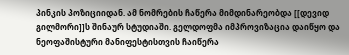პინკის პოზიციიდან. ამ ნომრების ჩაწერა მიმდინარეობდა [[დევიდ გილმორი]]ს შინაურ სტუდიაში. გელდოფმა იმპროვიზაცია დაიწყო და ნეოფაშისტური მანიფესტისთვის ჩაიწერა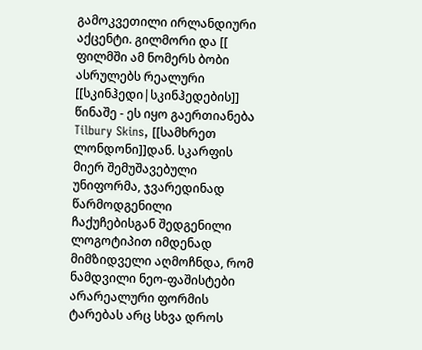გამოკვეთილი ირლანდიური აქცენტი. გილმორი და [[
ფილმში ამ ნომერს ბობი ასრულებს რეალური [[სკინჰედი|სკინჰედების]] წინაშე - ეს იყო გაერთიანება Tilbury Skins, [[სამხრეთ ლონდონი]]დან. სკარფის მიერ შემუშავებული უნიფორმა, ჯვარედინად წარმოდგენილი ჩაქუჩებისგან შედგენილი ლოგოტიპით იმდენად მიმზიდველი აღმოჩნდა, რომ ნამდვილი ნეო-ფაშისტები არარეალური ფორმის ტარებას არც სხვა დროს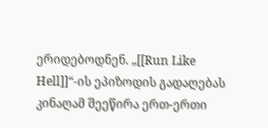ერიდებოდნენ. „[[Run Like Hell]]“-ის ეპიზოდის გადაღებას კინაღამ შეეწირა ერთ-ერთი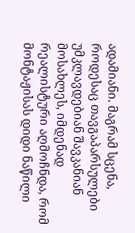ადამიანი. მაგრამ სცენა, როდესაც თავგაპარსულები უმკლავდებიან შავკანიან მოსახლეს, იმდენად რეალისტური აღმოჩნდა, რომ მონტაჟისას დიდი ნაწილი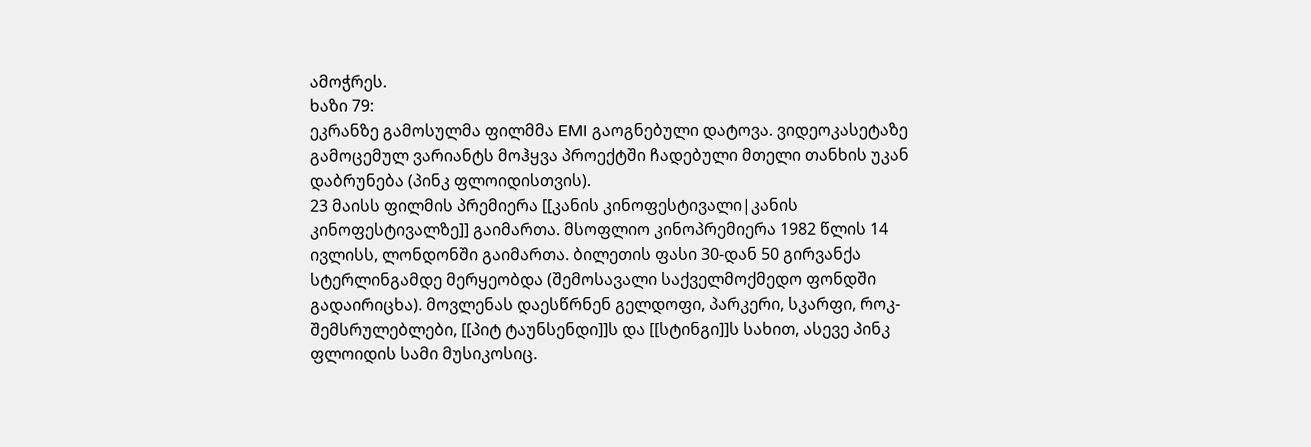ამოჭრეს.
ხაზი 79:
ეკრანზე გამოსულმა ფილმმა EMI გაოგნებული დატოვა. ვიდეოკასეტაზე გამოცემულ ვარიანტს მოჰყვა პროექტში ჩადებული მთელი თანხის უკან დაბრუნება (პინკ ფლოიდისთვის).
23 მაისს ფილმის პრემიერა [[კანის კინოფესტივალი|კანის კინოფესტივალზე]] გაიმართა. მსოფლიო კინოპრემიერა 1982 წლის 14 ივლისს, ლონდონში გაიმართა. ბილეთის ფასი 30-დან 50 გირვანქა სტერლინგამდე მერყეობდა (შემოსავალი საქველმოქმედო ფონდში გადაირიცხა). მოვლენას დაესწრნენ გელდოფი, პარკერი, სკარფი, როკ-შემსრულებლები, [[პიტ ტაუნსენდი]]ს და [[სტინგი]]ს სახით, ასევე პინკ ფლოიდის სამი მუსიკოსიც.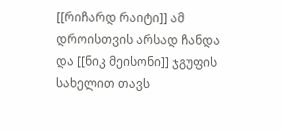[[რიჩარდ რაიტი]] ამ დროისთვის არსად ჩანდა და [[ნიკ მეისონი]] ჯგუფის სახელით თავს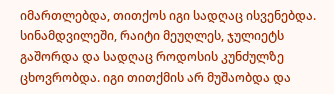იმართლებდა, თითქოს იგი სადღაც ისვენებდა. სინამდვილეში, რაიტი მეუღლეს, ჯულიეტს გაშორდა და სადღაც როდოსის კუნძულზე ცხოვრობდა. იგი თითქმის არ მუშაობდა და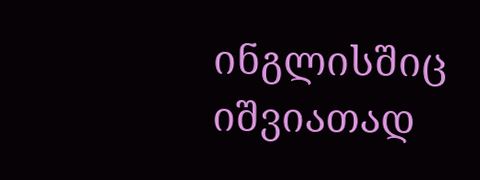ინგლისშიც იშვიათად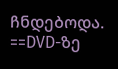ჩნდებოდა.
==DVD-ზე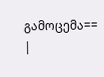გამოცემა==
|